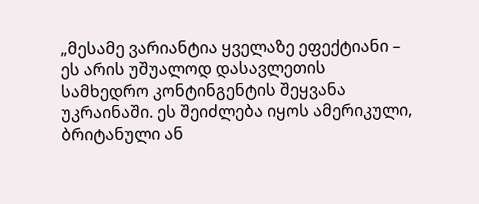„მესამე ვარიანტია ყველაზე ეფექტიანი – ეს არის უშუალოდ დასავლეთის სამხედრო კონტინგენტის შეყვანა უკრაინაში. ეს შეიძლება იყოს ამერიკული, ბრიტანული ან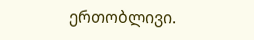ერთობლივი.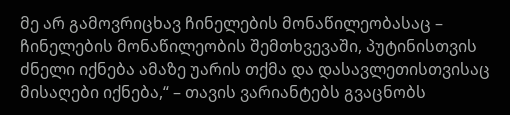მე არ გამოვრიცხავ ჩინელების მონაწილეობასაც – ჩინელების მონაწილეობის შემთხვევაში, პუტინისთვის ძნელი იქნება ამაზე უარის თქმა და დასავლეთისთვისაც მისაღები იქნება,“ – თავის ვარიანტებს გვაცნობს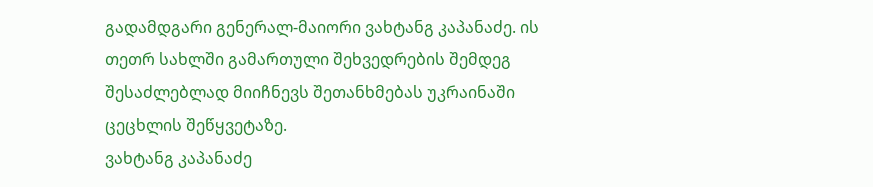გადამდგარი გენერალ-მაიორი ვახტანგ კაპანაძე. ის თეთრ სახლში გამართული შეხვედრების შემდეგ შესაძლებლად მიიჩნევს შეთანხმებას უკრაინაში ცეცხლის შეწყვეტაზე.
ვახტანგ კაპანაძე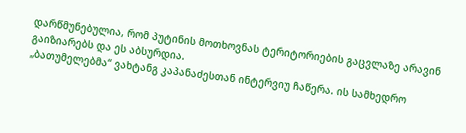დარწმუნებულია, რომ პუტინის მოთხოვნას ტერიტორიების გაცვლაზე არავინ გაიზიარებს და ეს აბსურდია.
„ბათუმელებმა“ ვახტანგ კაპანაძესთან ინტერვიუ ჩაწერა. ის სამხედრო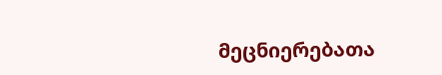მეცნიერებათა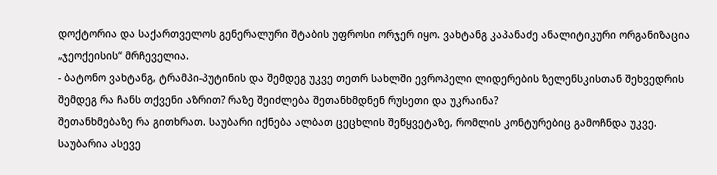დოქტორია და საქართველოს გენერალური შტაბის უფროსი ორჯერ იყო. ვახტანგ კაპანაძე ანალიტიკური ორგანიზაცია „ჯეოქეისის“ მრჩეველია.
- ბატონო ვახტანგ, ტრამპი-პუტინის და შემდეგ უკვე თეთრ სახლში ევროპელი ლიდერების ზელენსკისთან შეხვედრის შემდეგ რა ჩანს თქვენი აზრით? რაზე შეიძლება შეთანხმდნენ რუსეთი და უკრაინა?
შეთანხმებაზე რა გითხრათ. საუბარი იქნება ალბათ ცეცხლის შეწყვეტაზე, რომლის კონტურებიც გამოჩნდა უკვე. საუბარია ასევე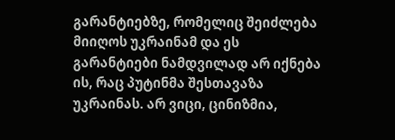გარანტიებზე, რომელიც შეიძლება მიიღოს უკრაინამ და ეს გარანტიები ნამდვილად არ იქნება ის, რაც პუტინმა შესთავაზა უკრაინას. არ ვიცი, ცინიზმია,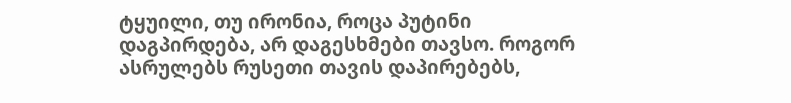ტყუილი, თუ ირონია, როცა პუტინი დაგპირდება, არ დაგესხმები თავსო. როგორ ასრულებს რუსეთი თავის დაპირებებს,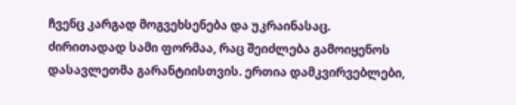ჩვენც კარგად მოგვეხსენება და უკრაინასაც.
ძირითადად სამი ფორმაა, რაც შეიძლება გამოიყენოს დასავლეთმა გარანტიისთვის. ერთია დამკვირვებლები,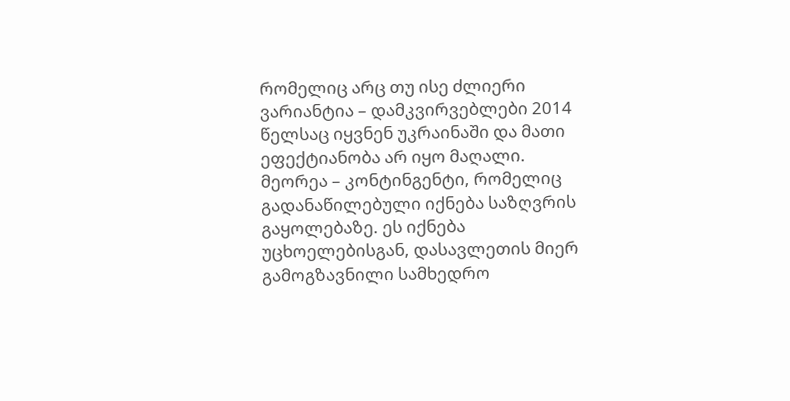რომელიც არც თუ ისე ძლიერი ვარიანტია – დამკვირვებლები 2014 წელსაც იყვნენ უკრაინაში და მათი ეფექტიანობა არ იყო მაღალი.
მეორეა – კონტინგენტი, რომელიც გადანაწილებული იქნება საზღვრის გაყოლებაზე. ეს იქნება უცხოელებისგან, დასავლეთის მიერ გამოგზავნილი სამხედრო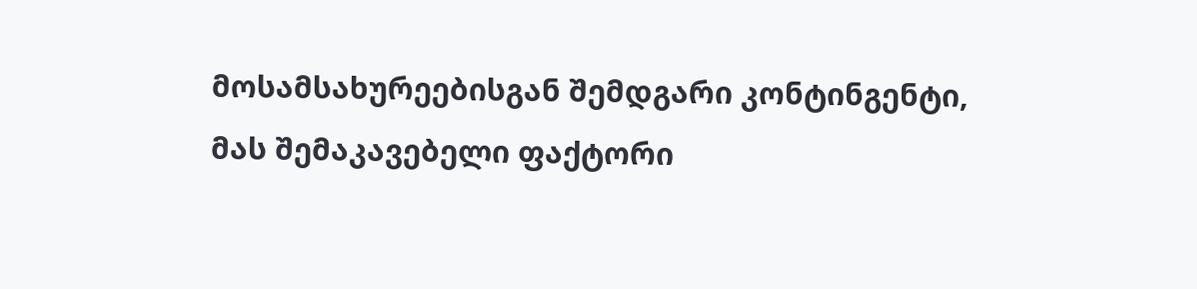მოსამსახურეებისგან შემდგარი კონტინგენტი, მას შემაკავებელი ფაქტორი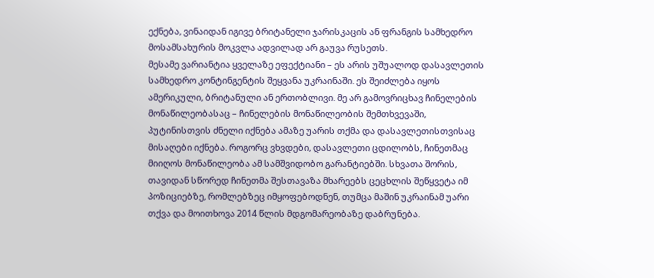ექნება, ვინაიდან იგივე ბრიტანელი ჯარისკაცის ან ფრანგის სამხედრო მოსამსახურის მოკვლა ადვილად არ გაუვა რუსეთს.
მესამე ვარიანტია ყველაზე ეფექტიანი – ეს არის უშუალოდ დასავლეთის სამხედრო კონტინგენტის შეყვანა უკრაინაში. ეს შეიძლება იყოს ამერიკული, ბრიტანული ან ერთობლივი. მე არ გამოვრიცხავ ჩინელების მონაწილეობასაც – ჩინელების მონაწილეობის შემთხვევაში, პუტინისთვის ძნელი იქნება ამაზე უარის თქმა და დასავლეთისთვისაც მისაღები იქნება. როგორც ვხვდები, დასავლეთი ცდილობს, ჩინეთმაც მიიღოს მონაწილეობა ამ სამშვიდობო გარანტიებში. სხვათა შორის, თავიდან სწორედ ჩინეთმა შესთავაზა მხარეებს ცეცხლის შეწყვეტა იმ პოზიციებზე, რომლებზეც იმყოფებოდნენ, თუმცა მაშინ უკრაინამ უარი თქვა და მოითხოვა 2014 წლის მდგომარეობაზე დაბრუნება.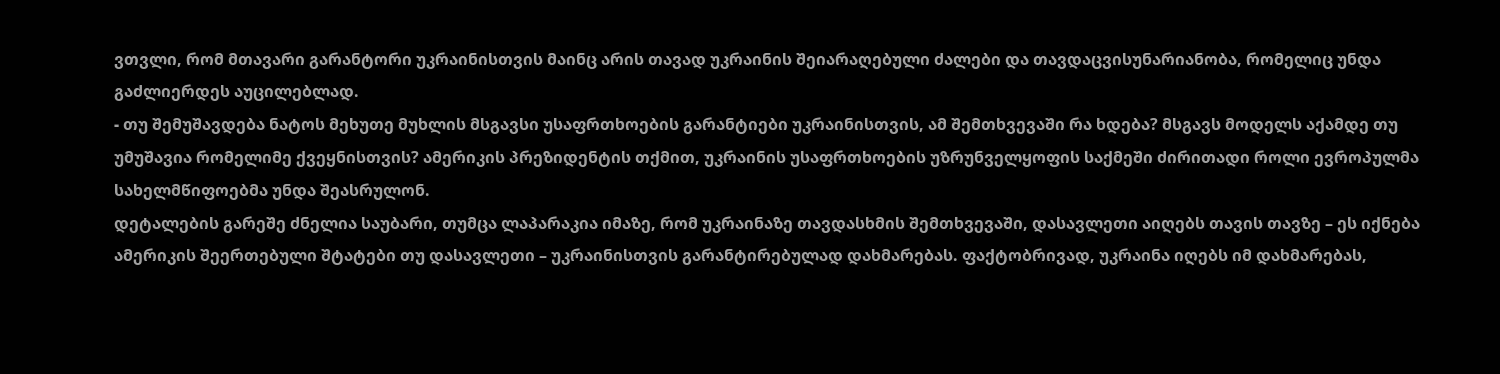ვთვლი, რომ მთავარი გარანტორი უკრაინისთვის მაინც არის თავად უკრაინის შეიარაღებული ძალები და თავდაცვისუნარიანობა, რომელიც უნდა გაძლიერდეს აუცილებლად.
- თუ შემუშავდება ნატოს მეხუთე მუხლის მსგავსი უსაფრთხოების გარანტიები უკრაინისთვის, ამ შემთხვევაში რა ხდება? მსგავს მოდელს აქამდე თუ უმუშავია რომელიმე ქვეყნისთვის? ამერიკის პრეზიდენტის თქმით, უკრაინის უსაფრთხოების უზრუნველყოფის საქმეში ძირითადი როლი ევროპულმა სახელმწიფოებმა უნდა შეასრულონ.
დეტალების გარეშე ძნელია საუბარი, თუმცა ლაპარაკია იმაზე, რომ უკრაინაზე თავდასხმის შემთხვევაში, დასავლეთი აიღებს თავის თავზე – ეს იქნება ამერიკის შეერთებული შტატები თუ დასავლეთი – უკრაინისთვის გარანტირებულად დახმარებას. ფაქტობრივად, უკრაინა იღებს იმ დახმარებას,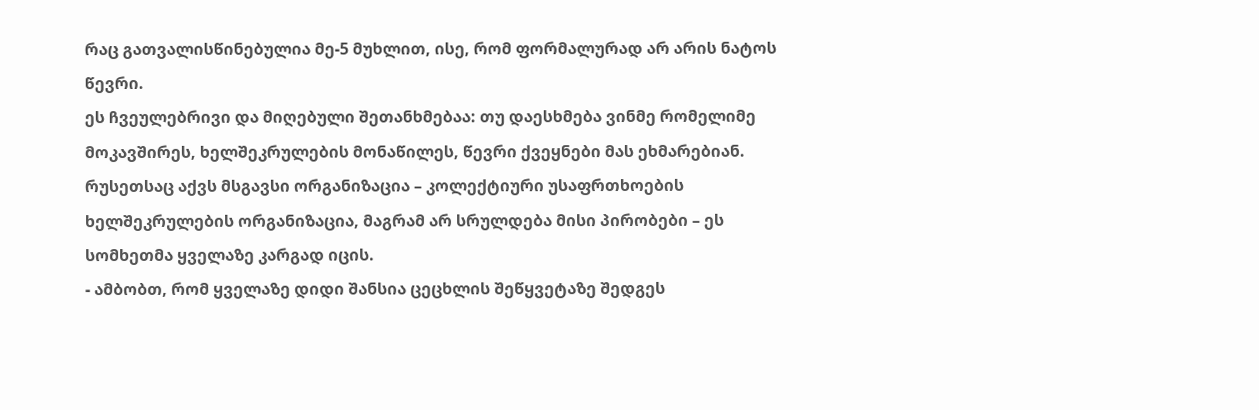რაც გათვალისწინებულია მე-5 მუხლით, ისე, რომ ფორმალურად არ არის ნატოს წევრი.
ეს ჩვეულებრივი და მიღებული შეთანხმებაა: თუ დაესხმება ვინმე რომელიმე მოკავშირეს, ხელშეკრულების მონაწილეს, წევრი ქვეყნები მას ეხმარებიან. რუსეთსაც აქვს მსგავსი ორგანიზაცია – კოლექტიური უსაფრთხოების ხელშეკრულების ორგანიზაცია, მაგრამ არ სრულდება მისი პირობები – ეს სომხეთმა ყველაზე კარგად იცის.
- ამბობთ, რომ ყველაზე დიდი შანსია ცეცხლის შეწყვეტაზე შედგეს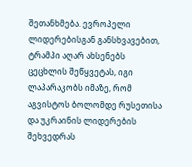შეთანხმება. ევროპელი ლიდერებისგან განსხვავებით, ტრამპი აღარ ახსენებს ცეცხლის შეწყვეტას, იგი ლაპარაკობს იმაზე, რომ აგვისტოს ბოლომდე რუსეთისა და უკრაინის ლიდერების შეხვედრას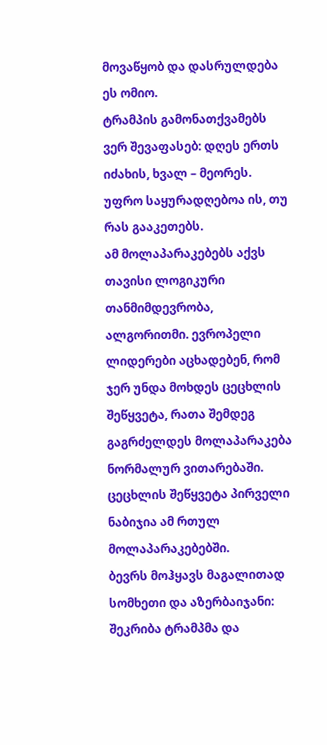მოვაწყობ და დასრულდება ეს ომიო.
ტრამპის გამონათქვამებს ვერ შევაფასებ: დღეს ერთს იძახის, ხვალ – მეორეს. უფრო საყურადღებოა ის, თუ რას გააკეთებს.
ამ მოლაპარაკებებს აქვს თავისი ლოგიკური თანმიმდევრობა, ალგორითმი. ევროპელი ლიდერები აცხადებენ, რომ ჯერ უნდა მოხდეს ცეცხლის შეწყვეტა, რათა შემდეგ გაგრძელდეს მოლაპარაკება ნორმალურ ვითარებაში. ცეცხლის შეწყვეტა პირველი ნაბიჯია ამ რთულ მოლაპარაკებებში.
ბევრს მოჰყავს მაგალითად სომხეთი და აზერბაიჯანი: შეკრიბა ტრამპმა და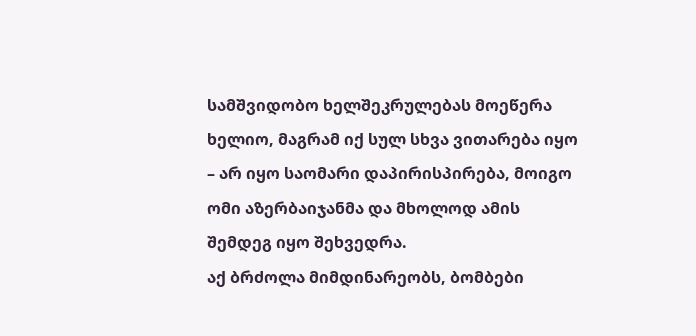სამშვიდობო ხელშეკრულებას მოეწერა ხელიო, მაგრამ იქ სულ სხვა ვითარება იყო – არ იყო საომარი დაპირისპირება, მოიგო ომი აზერბაიჯანმა და მხოლოდ ამის შემდეგ იყო შეხვედრა.
აქ ბრძოლა მიმდინარეობს, ბომბები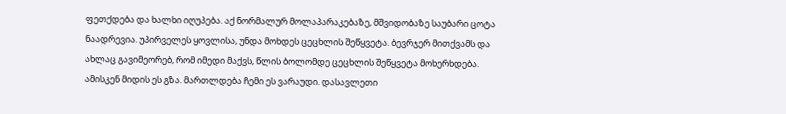ფეთქდება და ხალხი იღუპება. აქ ნორმალურ მოლაპარაკებაზე, მშვიდობაზე საუბარი ცოტა ნაადრევია. უპირველეს ყოვლისა, უნდა მოხდეს ცეცხლის შეწყვეტა. ბევრჯერ მითქვამს და ახლაც გავიმეორებ, რომ იმედი მაქვს, წლის ბოლომდე ცეცხლის შეწყვეტა მოხერხდება. ამისკენ მიდის ეს გზა. მართლდება ჩემი ეს ვარაუდი. დასავლეთი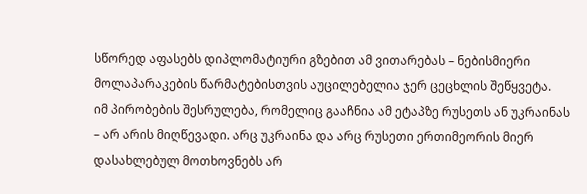სწორედ აფასებს დიპლომატიური გზებით ამ ვითარებას – ნებისმიერი მოლაპარაკების წარმატებისთვის აუცილებელია ჯერ ცეცხლის შეწყვეტა.
იმ პირობების შესრულება, რომელიც გააჩნია ამ ეტაპზე რუსეთს ან უკრაინას – არ არის მიღწევადი. არც უკრაინა და არც რუსეთი ერთიმეორის მიერ დასახლებულ მოთხოვნებს არ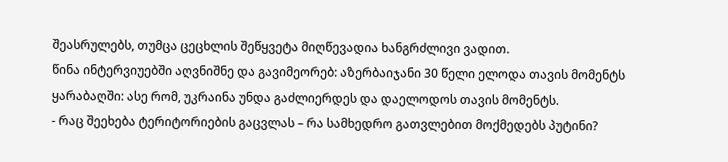შეასრულებს, თუმცა ცეცხლის შეწყვეტა მიღწევადია ხანგრძლივი ვადით.
წინა ინტერვიუებში აღვნიშნე და გავიმეორებ: აზერბაიჯანი 30 წელი ელოდა თავის მომენტს ყარაბაღში: ასე რომ, უკრაინა უნდა გაძლიერდეს და დაელოდოს თავის მომენტს.
- რაც შეეხება ტერიტორიების გაცვლას – რა სამხედრო გათვლებით მოქმედებს პუტინი?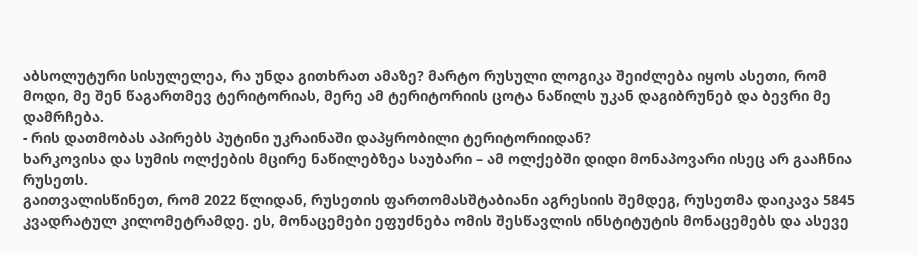აბსოლუტური სისულელეა, რა უნდა გითხრათ ამაზე? მარტო რუსული ლოგიკა შეიძლება იყოს ასეთი, რომ მოდი, მე შენ წაგართმევ ტერიტორიას, მერე ამ ტერიტორიის ცოტა ნაწილს უკან დაგიბრუნებ და ბევრი მე დამრჩება.
- რის დათმობას აპირებს პუტინი უკრაინაში დაპყრობილი ტერიტორიიდან?
ხარკოვისა და სუმის ოლქების მცირე ნაწილებზეა საუბარი – ამ ოლქებში დიდი მონაპოვარი ისეც არ გააჩნია რუსეთს.
გაითვალისწინეთ, რომ 2022 წლიდან, რუსეთის ფართომასშტაბიანი აგრესიის შემდეგ, რუსეთმა დაიკავა 5845 კვადრატულ კილომეტრამდე. ეს, მონაცემები ეფუძნება ომის შესწავლის ინსტიტუტის მონაცემებს და ასევე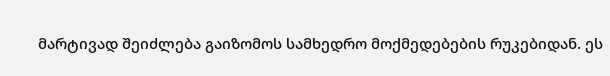მარტივად შეიძლება გაიზომოს სამხედრო მოქმედებების რუკებიდან. ეს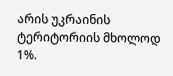არის უკრაინის ტერიტორიის მხოლოდ 1%.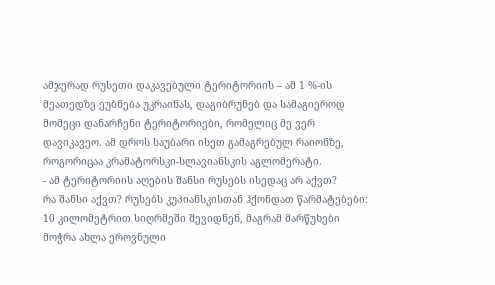ამჯერად რუსეთი დაკავებული ტერიტორიის – ამ 1 %-ის მეათედზე ეუბნება უკრაინას, დაგიბრუნებ და სამაგიეროდ მომეცი დანარჩენი ტერიტორიები, რომელიც მე ვერ დავიკავეო. ამ დროს საუბარი ისეთ გამაგრებულ რაიონზე, როგორიცაა კრამატორსკი-სლავიანსკის აგლომერატი.
- ამ ტერიტორიის აღების შანსი რუსებს ისედაც არ აქვთ?
რა შანსი აქვთ? რუსებს კუპიანსკისთან ჰქონდათ წარმატებები: 10 კილომეტრით სიღრმეში შევიდნენ, მაგრამ მარწუხები მოჭრა ახლა ეროვნული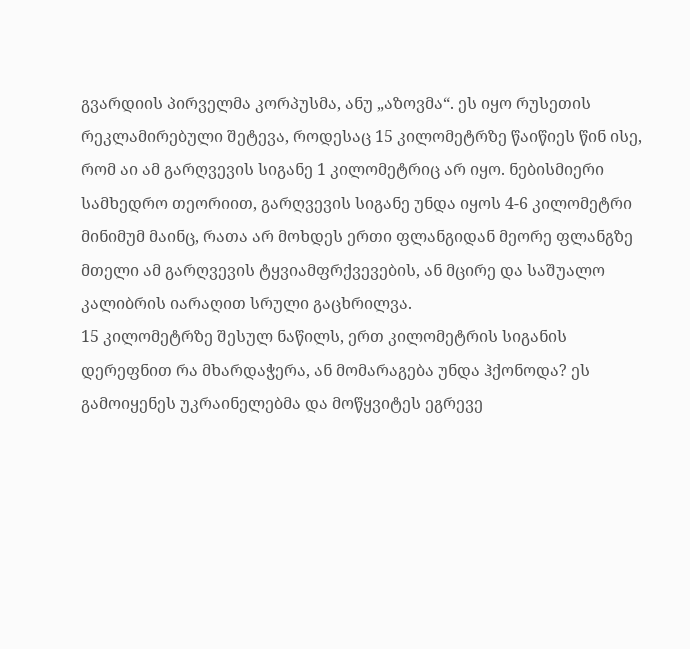გვარდიის პირველმა კორპუსმა, ანუ „აზოვმა“. ეს იყო რუსეთის რეკლამირებული შეტევა, როდესაც 15 კილომეტრზე წაიწიეს წინ ისე, რომ აი ამ გარღვევის სიგანე 1 კილომეტრიც არ იყო. ნებისმიერი სამხედრო თეორიით, გარღვევის სიგანე უნდა იყოს 4-6 კილომეტრი მინიმუმ მაინც, რათა არ მოხდეს ერთი ფლანგიდან მეორე ფლანგზე მთელი ამ გარღვევის ტყვიამფრქვევების, ან მცირე და საშუალო კალიბრის იარაღით სრული გაცხრილვა.
15 კილომეტრზე შესულ ნაწილს, ერთ კილომეტრის სიგანის დერეფნით რა მხარდაჭერა, ან მომარაგება უნდა ჰქონოდა? ეს გამოიყენეს უკრაინელებმა და მოწყვიტეს ეგრევე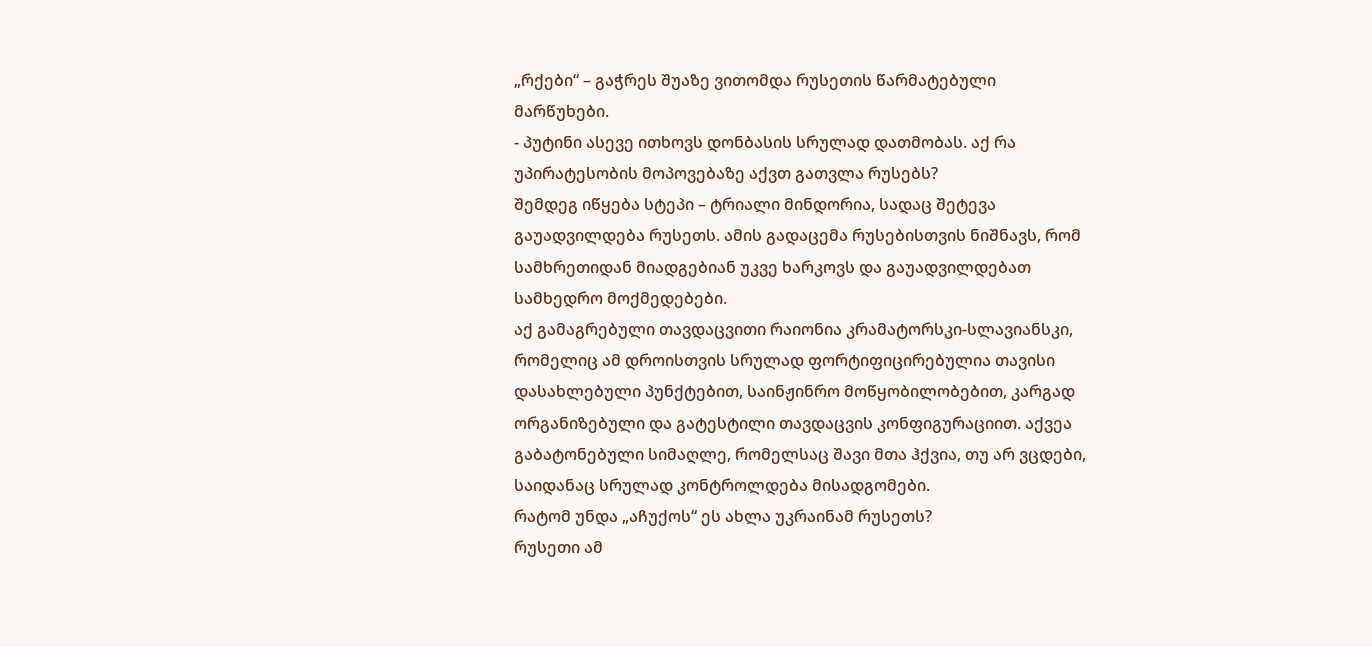„რქები“ – გაჭრეს შუაზე ვითომდა რუსეთის წარმატებული მარწუხები.
- პუტინი ასევე ითხოვს დონბასის სრულად დათმობას. აქ რა უპირატესობის მოპოვებაზე აქვთ გათვლა რუსებს?
შემდეგ იწყება სტეპი – ტრიალი მინდორია, სადაც შეტევა გაუადვილდება რუსეთს. ამის გადაცემა რუსებისთვის ნიშნავს, რომ სამხრეთიდან მიადგებიან უკვე ხარკოვს და გაუადვილდებათ სამხედრო მოქმედებები.
აქ გამაგრებული თავდაცვითი რაიონია კრამატორსკი-სლავიანსკი, რომელიც ამ დროისთვის სრულად ფორტიფიცირებულია თავისი დასახლებული პუნქტებით, საინჟინრო მოწყობილობებით, კარგად ორგანიზებული და გატესტილი თავდაცვის კონფიგურაციით. აქვეა გაბატონებული სიმაღლე, რომელსაც შავი მთა ჰქვია, თუ არ ვცდები, საიდანაც სრულად კონტროლდება მისადგომები.
რატომ უნდა „აჩუქოს“ ეს ახლა უკრაინამ რუსეთს?
რუსეთი ამ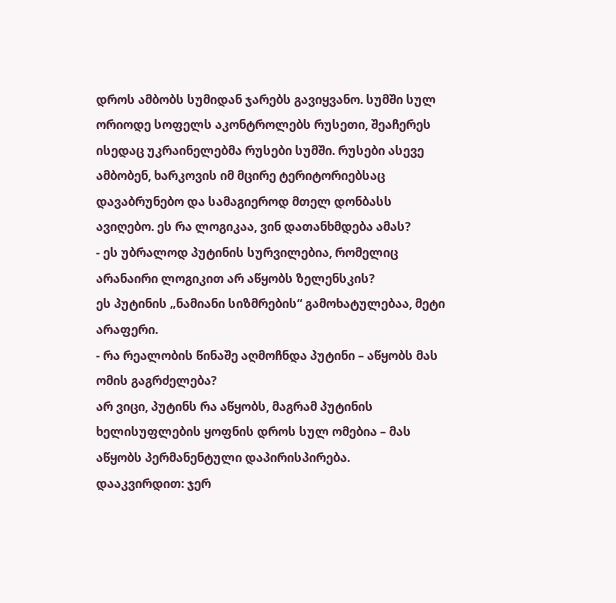დროს ამბობს სუმიდან ჯარებს გავიყვანო. სუმში სულ ორიოდე სოფელს აკონტროლებს რუსეთი, შეაჩერეს ისედაც უკრაინელებმა რუსები სუმში. რუსები ასევე ამბობენ, ხარკოვის იმ მცირე ტერიტორიებსაც დავაბრუნებო და სამაგიეროდ მთელ დონბასს ავიღებო. ეს რა ლოგიკაა, ვინ დათანხმდება ამას?
- ეს უბრალოდ პუტინის სურვილებია, რომელიც არანაირი ლოგიკით არ აწყობს ზელენსკის?
ეს პუტინის „ნამიანი სიზმრების“ გამოხატულებაა, მეტი არაფერი.
- რა რეალობის წინაშე აღმოჩნდა პუტინი – აწყობს მას ომის გაგრძელება?
არ ვიცი, პუტინს რა აწყობს, მაგრამ პუტინის ხელისუფლების ყოფნის დროს სულ ომებია – მას აწყობს პერმანენტული დაპირისპირება.
დააკვირდით: ჯერ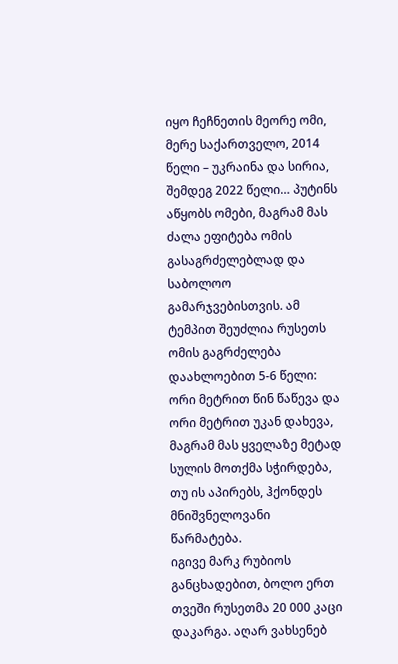იყო ჩეჩნეთის მეორე ომი, მერე საქართველო, 2014 წელი – უკრაინა და სირია, შემდეგ 2022 წელი… პუტინს აწყობს ომები, მაგრამ მას ძალა ეფიტება ომის გასაგრძელებლად და საბოლოო გამარჯვებისთვის. ამ ტემპით შეუძლია რუსეთს ომის გაგრძელება დაახლოებით 5-6 წელი: ორი მეტრით წინ წაწევა და ორი მეტრით უკან დახევა, მაგრამ მას ყველაზე მეტად სულის მოთქმა სჭირდება, თუ ის აპირებს, ჰქონდეს მნიშვნელოვანი წარმატება.
იგივე მარკ რუბიოს განცხადებით, ბოლო ერთ თვეში რუსეთმა 20 000 კაცი დაკარგა. აღარ ვახსენებ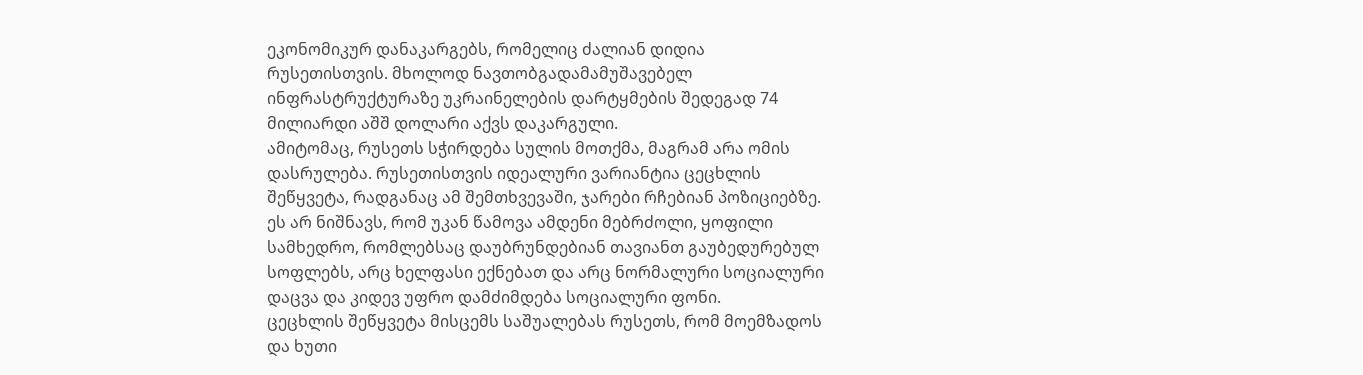ეკონომიკურ დანაკარგებს, რომელიც ძალიან დიდია რუსეთისთვის. მხოლოდ ნავთობგადამამუშავებელ ინფრასტრუქტურაზე უკრაინელების დარტყმების შედეგად 74 მილიარდი აშშ დოლარი აქვს დაკარგული.
ამიტომაც, რუსეთს სჭირდება სულის მოთქმა, მაგრამ არა ომის დასრულება. რუსეთისთვის იდეალური ვარიანტია ცეცხლის შეწყვეტა, რადგანაც ამ შემთხვევაში, ჯარები რჩებიან პოზიციებზე. ეს არ ნიშნავს, რომ უკან წამოვა ამდენი მებრძოლი, ყოფილი სამხედრო, რომლებსაც დაუბრუნდებიან თავიანთ გაუბედურებულ სოფლებს, არც ხელფასი ექნებათ და არც ნორმალური სოციალური დაცვა და კიდევ უფრო დამძიმდება სოციალური ფონი.
ცეცხლის შეწყვეტა მისცემს საშუალებას რუსეთს, რომ მოემზადოს და ხუთი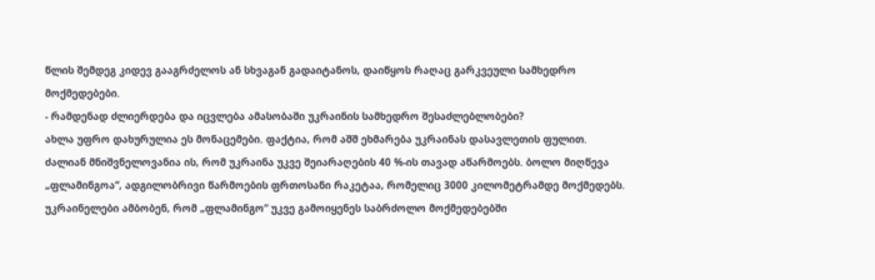წლის შემდეგ კიდევ გააგრძელოს ან სხვაგან გადაიტანოს, დაიწყოს რაღაც გარკვეული სამხედრო მოქმედებები.
- რამდენად ძლიერდება და იცვლება ამასობაში უკრაინის სამხედრო შესაძლებლობები?
ახლა უფრო დახურულია ეს მონაცემები. ფაქტია, რომ აშშ ეხმარება უკრაინას დასავლეთის ფულით.
ძალიან მნიშვნელოვანია ის, რომ უკრაინა უკვე შეიარაღების 40 %-ის თავად აწარმოებს. ბოლო მიღწევა „ფლამინგოა“, ადგილობრივი წარმოების ფრთოსანი რაკეტაა, რომელიც 3000 კილომეტრამდე მოქმედებს. უკრაინელები ამბობენ, რომ „ფლამინგო“ უკვე გამოიყენეს საბრძოლო მოქმედებებში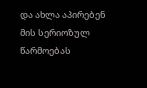და ახლა აპირებენ მის სერიოზულ წარმოებას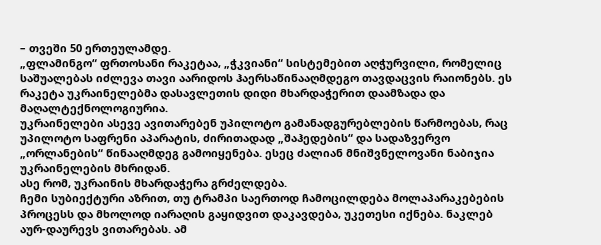– თვეში 50 ერთეულამდე.
„ფლამინგო“ ფრთოსანი რაკეტაა, „ჭკვიანი“ სისტემებით აღჭურვილი, რომელიც საშუალებას იძლევა თავი აარიდოს ჰაერსაწინააღმდეგო თავდაცვის რაიონებს. ეს რაკეტა უკრაინელებმა დასავლეთის დიდი მხარდაჭერით დაამზადა და მაღალტექნოლოგიურია.
უკრაინელები ასევე ავითარებენ უპილოტო გამანადგურებლების წარმოებას, რაც უპილოტო საფრენი აპარატის, ძირითადად „შაჰედების“ და სადაზვერვო „ორლანების“ წინააღმდეგ გამოიყენება. ესეც ძალიან მნიშვნელოვანი ნაბიჯია უკრაინელების მხრიდან.
ასე რომ, უკრაინის მხარდაჭერა გრძელდება.
ჩემი სუბიექტური აზრით, თუ ტრამპი საერთოდ ჩამოცილდება მოლაპარაკებების პროცესს და მხოლოდ იარაღის გაყიდვით დაკავდება, უკეთესი იქნება. ნაკლებ აურ-დაურევს ვითარებას. ამ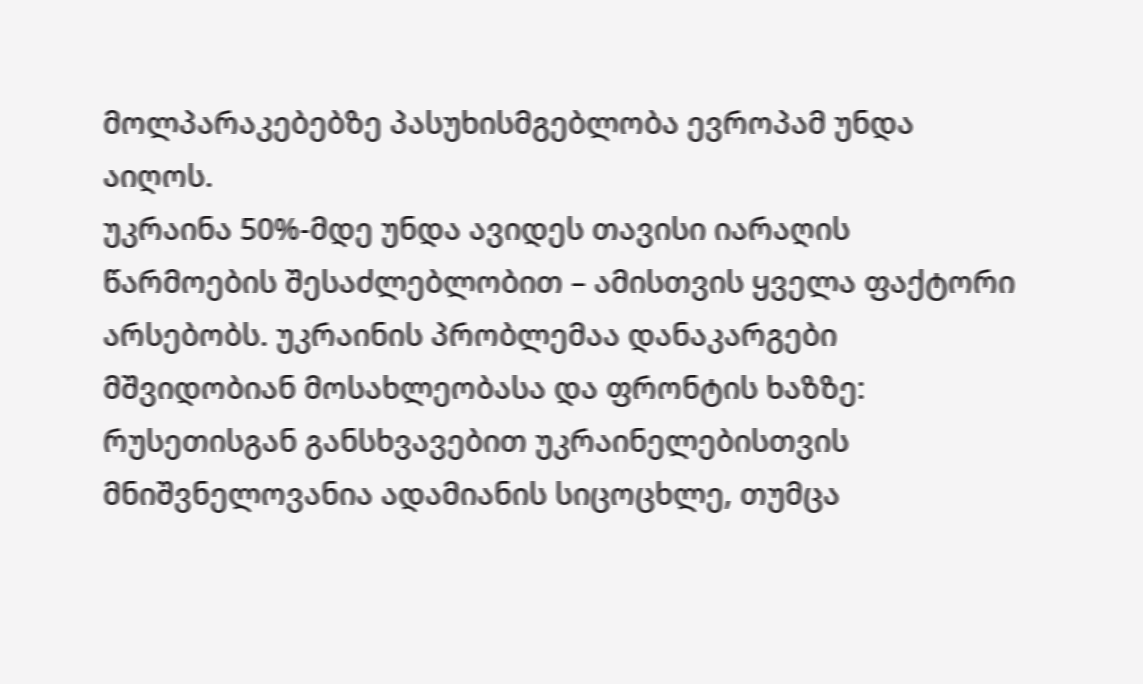მოლპარაკებებზე პასუხისმგებლობა ევროპამ უნდა აიღოს.
უკრაინა 50%-მდე უნდა ავიდეს თავისი იარაღის წარმოების შესაძლებლობით – ამისთვის ყველა ფაქტორი არსებობს. უკრაინის პრობლემაა დანაკარგები მშვიდობიან მოსახლეობასა და ფრონტის ხაზზე: რუსეთისგან განსხვავებით უკრაინელებისთვის მნიშვნელოვანია ადამიანის სიცოცხლე, თუმცა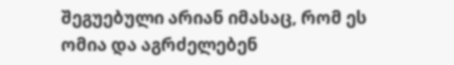შეგუებული არიან იმასაც, რომ ეს ომია და აგრძელებენ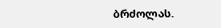ბრძოლას.